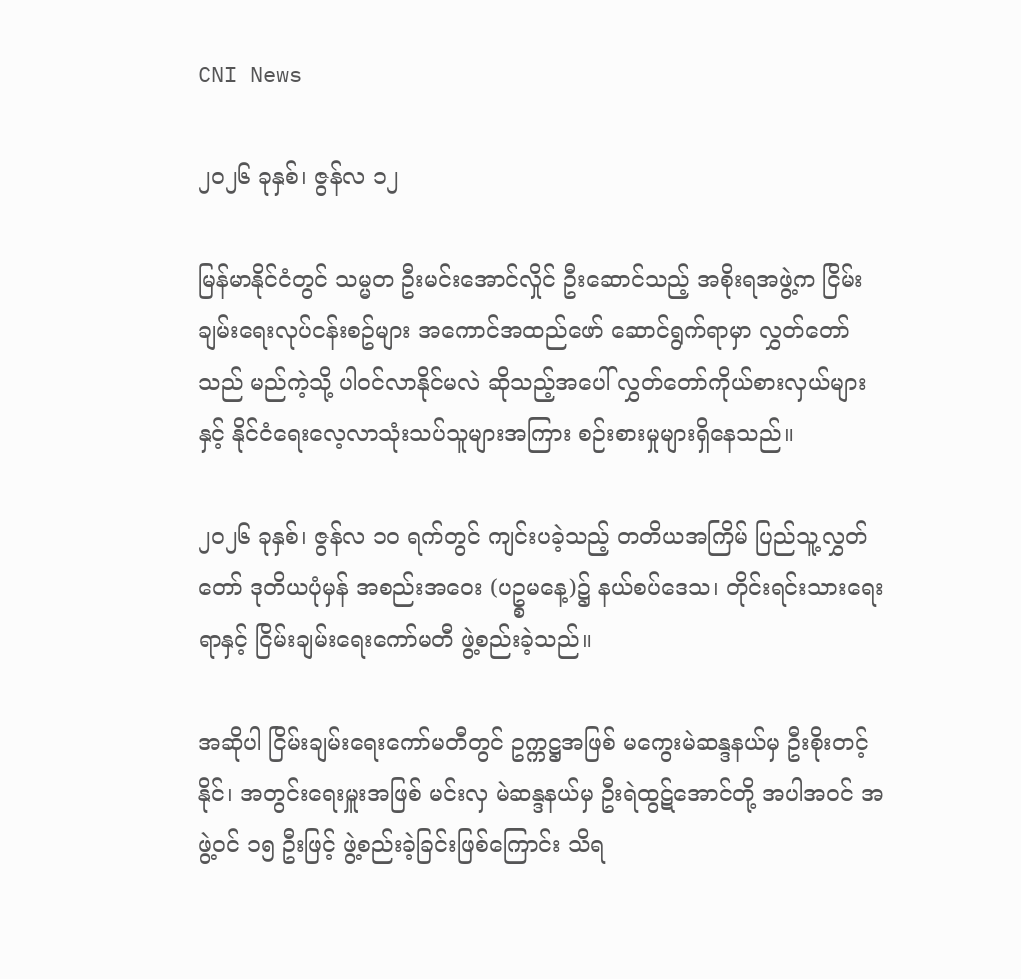CNI News

၂၀၂၆ ခုနှစ်၊ ဇွန်လ ၁၂

မြန်မာနိုင်ငံတွင် သမ္မတ ဦးမင်းအောင်လှိုင် ဦးဆောင်သည့် အစိုးရအဖွဲ့က ငြိမ်းချမ်း‌ရေးလုပ်ငန်းစဥ်များ အကောင်အထည်ဖော် ဆောင်ရွက်ရာမှာ လွှတ်တော်သည် မည်ကဲ့သို့ ပါဝင်လာနိုင်မလဲ ဆိုသည့်အပေါ် လွှတ်‌တော်ကိုယ်စားလှယ်များနှင့် နိုင်ငံရေးလေ့လာသုံးသပ်သူများအကြား စဉ်းစားမှုများရှိနေသည်။

၂၀၂၆ ခုနှစ်၊ ဇွန်လ ၁၀ ရက်တွင် ကျင်းပခဲ့သည့် တတိယအကြိမ် ပြည်သူ့လွှတ်တော် ဒုတိယပုံမှန် အစည်းအဝေး (ပဥ္စမနေ့)၌ နယ်စပ်ဒေသ၊ တိုင်းရင်းသားရေးရာနှင့် ငြိမ်းချမ်းရေးကော်မတီ ဖွဲ့စည်းခဲ့သည်။

အဆိုပါ ငြိမ်းချမ်းရေးကော်မတီတွင် ဥက္ကဋ္ဌအဖြစ် မကွေးမဲဆန္ဒနယ်မှ ဦးစိုးတင့်နိုင်၊ အတွင်းရေးမှူးအဖြစ် မင်းလှ မဲဆန္ဒနယ်မှ ဦးရဲထွဋ်အောင်တို့ အပါအဝင် အဖွဲ့ဝင် ၁၅ ဦးဖြင့် ဖွဲ့စည်းခဲ့ခြင်းဖြစ်ကြောင်း သိရ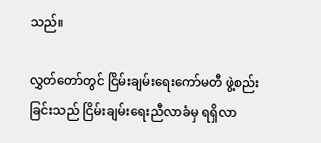သည်။

လွှတ်တော်တွင် ငြိမ်းချမ်းရေးကော်မတီ ဖွဲ့စည်းခြင်းသည် ငြိမ်းချမ်းရေးညီလာခံမှ ရရှိလာ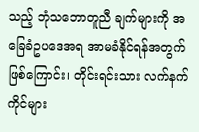သည့် ဘုံသဘောတူညီ ချက်များကို အခြေခံဥပဒေအရ အာမခံနိုင်ရန်အတွက်ဖြစ်ကြောင်း၊ တိုင်းရင်းသား လက်နက်ကိုင်များ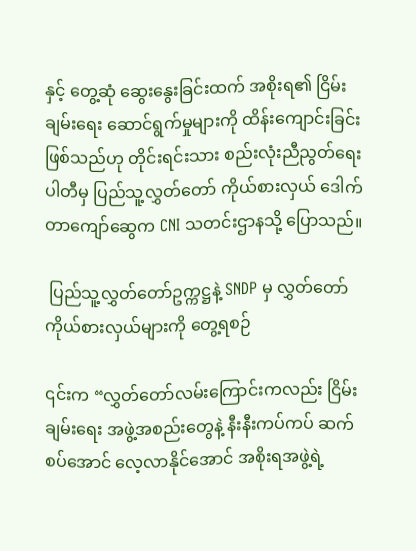နှင့် တွေ့ဆုံ ဆွေးနွေးခြင်းထက် အစိုးရ၏ ငြိမ်းချမ်းရေး ဆောင်ရွက်မှုများကို ထိန်းကျောင်းခြင်းဖြစ်သည်ဟု တိုင်းရင်းသား စည်းလုံးညီညွတ်ရေးပါတီမှ ပြည်သူ့လွှတ်တော် ကိုယ်စားလှယ် ဒေါက်တာကျော်ဆွေက CNI သတင်းဌာနသို့ ပြောသည်။

 ပြည်သူ့လွှတ်တော်ဥက္ကဋ္ဌနဲ့ SNDP မှ လွှတ်တော်ကိုယ်စားလှယ်များကို တွေ့ရစဉ်

၎င်းက “လွှတ်တော်လမ်းကြောင်းကလည်း ငြိမ်းချမ်းရေး အဖွဲ့အစည်းတွေနဲ့ နီးနီးကပ်ကပ် ဆက်စပ်အောင် လေ့လာနိုင်အောင် အစိုးရအဖွဲ့ရဲ့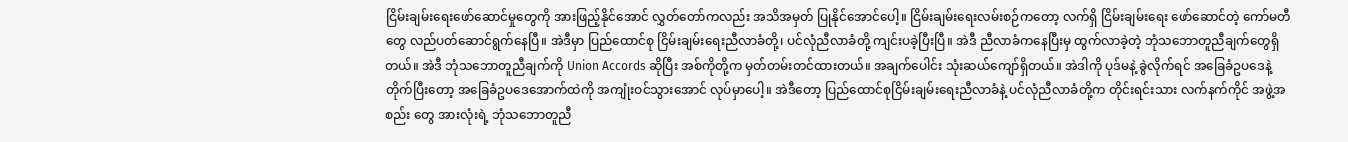ငြိမ်းချမ်းရေးဖော်ဆောင်မှုတွေကို အားဖြည့်နိုင်အောင် လွှတ်တော်ကလည်း အသိအမှတ် ပြုနိုင်အောင်ပေါ့။ ငြိမ်းချမ်းရေး‌လမ်းစဉ်ကတော့ လက်ရှိ ငြိမ်းချမ်းရေး ဖော်ဆောင်တဲ့ ကော်မတီတွေ လည်ပတ်ဆောင်ရွက်နေပြီ။ အဲဒီမှာ ပြည်ထောင်စု ငြိမ်းချမ်းရေးညီလာခံတို့၊ ပင်လုံညီလာခံတို့ ကျင်းပခဲ့ပြီးပြီ။ အဲဒီ ညီလာခံကနေပြီးမှ ထွက်လာခဲ့တဲ့ ဘုံသဘောတူညီချက်တွေရှိတယ်။ အဲဒီ ဘုံသဘောတူညီချက်ကို Union Accords ဆိုပြီး အစ်ကိုတို့က မှတ်တမ်းတင်ထားတယ်။ အချက်ပေါင်း သုံးဆယ်ကျော်ရှိတယ်။ အဲဒါကို ပုဒ်မနဲ့ ခွဲလိုက်ရင် အခြေခံဥပ‌ဒေနဲ့ တိုက်ပြီးတော့ အခြေခံဥပဒေအောက်ထဲကို အကျုံးဝင်သွားအောင် လုပ်မှာပေါ့။ အဲဒီတော့ ပြည်ထောင်စုငြိမ်းချမ်းရေးညီလာခံနဲ့ ပင်လုံညီလာခံတို့က တိုင်းရင်းသား လက်နက်ကိုင် အဖွဲ့အစည်း တွေ အားလုံးရဲ့ ဘုံသဘောတူညီ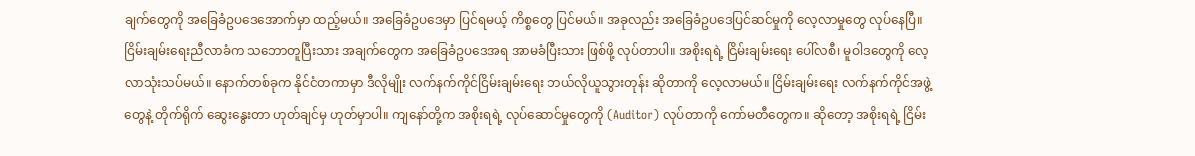ချက်တွေကို အခြေခံဥပဒေအောက်မှာ ထည့်မယ်။ အခြေခံဥပဒေမှာ ပြင်ရမယ့် ကိစ္စတွေ ပြင်မယ်။ အခုလည်း အခြေခံဥပဒေပြင်ဆင်မှုကို လေ့လာမှုတွေ လုပ်နေပြီ။ ငြိမ်းချမ်းရေးညီလာခံက သဘောတူပြီးသား အချက်တွေက အခြေခံဥပဒေအရ အာမခံပြီးသား ဖြစ်ဖို့ လုပ်တာပါ။ အစိုးရရဲ့ ငြိမ်းချမ်းရေး ပေါ်လစီ၊ မူဝါဒတွေကို လေ့လာသုံးသပ်မယ်။ နောက်တစ်ခုက နိုင်ငံတကာမှာ ဒီလိုမျိုး လက်နက်ကိုင်ငြိမ်းချမ်းရေး ဘယ်လိုယူသွားတုန်း ဆိုတာကို လေ့လာမယ်။ ငြိမ်းချမ်းရေး လက်နက်ကိုင်အဖွဲ့တွေနဲ့ တိုက်ရိုက် ဆွေးနွေးတာ ဟုတ်ချင်မှ ဟုတ်မှာပါ။ ကျနော်တို့က အစိုးရရဲ့ လုပ်ဆောင်မှုတွေကို (Auditor) လုပ်တာကို ကော်မတီတွေက။ ဆိုတော့ အစိုးရရဲ့ ငြိမ်း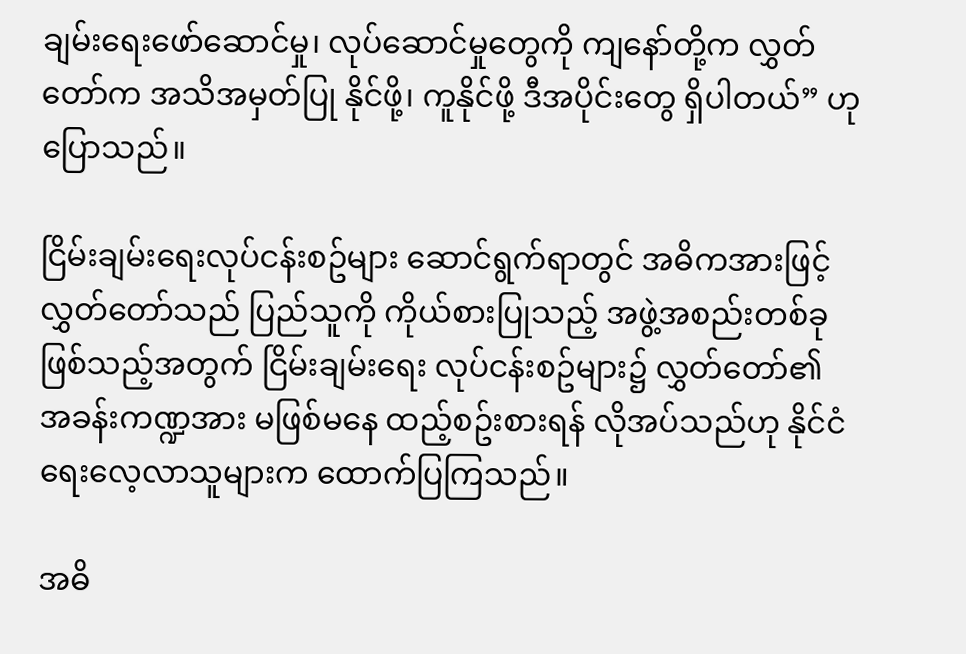ချမ်းရေးဖော်ဆောင်မှု၊ လုပ်ဆောင်မှုတွေကို ကျနော်တို့က လွှတ်တော်က အသိအမှတ်ပြု နိုင်ဖို့၊ ကူနိုင်ဖို့ ဒီအပိုင်းတွေ ရှိပါတယ်” ဟု ပြောသည်။

ငြိမ်းချမ်းရေးလုပ်ငန်းစဥ်များ ဆောင်ရွက်ရာတွင် အဓိကအားဖြင့် လွှတ်တော်သည် ပြည်သူကို ကိုယ်စားပြုသည့် အဖွဲ့အစည်းတစ်ခု ဖြစ်သည့်အတွက် ငြိမ်းချမ်းရေး လုပ်ငန်းစဥ်များ၌ လွှတ်တော်၏ အခန်းကဏ္ဍအား မဖြစ်မနေ ထည့်စဥ်းစားရန် လိုအပ်သည်ဟု နိုင်ငံရေးလေ့လာသူများက ထောက်ပြကြသည်။

အဓိ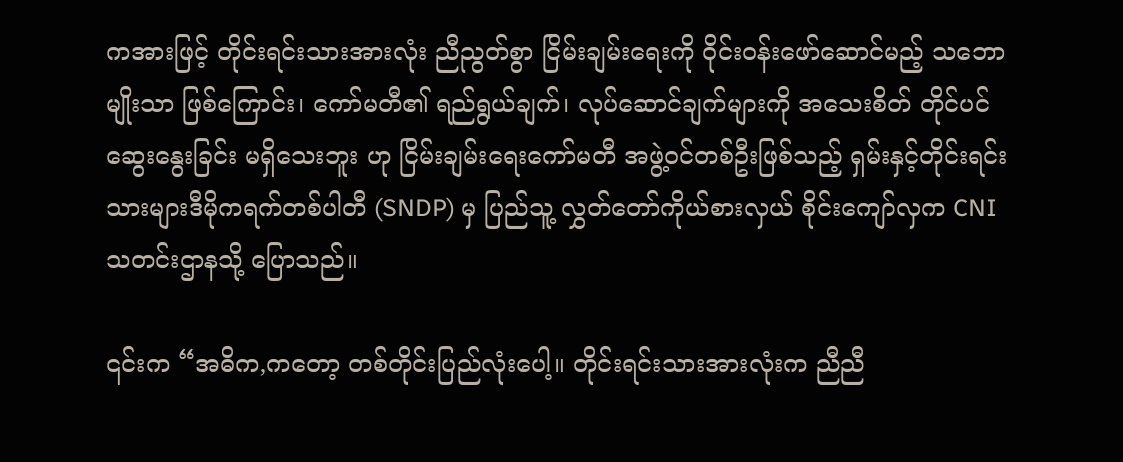ကအားဖြင့် တိုင်းရင်းသားအားလုံး ညီညွတ်စွာ ငြိမ်းချမ်းရေးကို ဝိုင်းဝန်းဖော်ဆောင်မည့် သဘောမျိုးသာ ဖြစ်ကြောင်း၊ ကော်မတီ၏ ရည်ရွယ်ချက်၊ လုပ်ဆောင်ချက်များကို အသေးစိတ် တိုင်ပင်ဆွေးနွေးခြင်း မရှိသေးဘူး ဟု ငြိမ်းချမ်း‌ရေးကော်မတီ အဖွဲ့ဝင်တစ်ဦးဖြစ်သည့် ရှမ်းနှင့်တိုင်းရင်းသားများဒီမိုကရက်တစ်ပါတီ (SNDP) မှ ပြည်သူ့ လွှတ်တော်ကိုယ်စားလှယ် စိုင်းကျော်လှက CNI သတင်းဌာနသို့ ပြောသည်။

၎င်းက “အဓိက,ကတော့ တစ်တိုင်းပြည်လုံးပေါ့။ တိုင်းရင်းသားအားလုံးက ညီညီ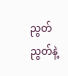ညွတ်ညွတ်နဲ့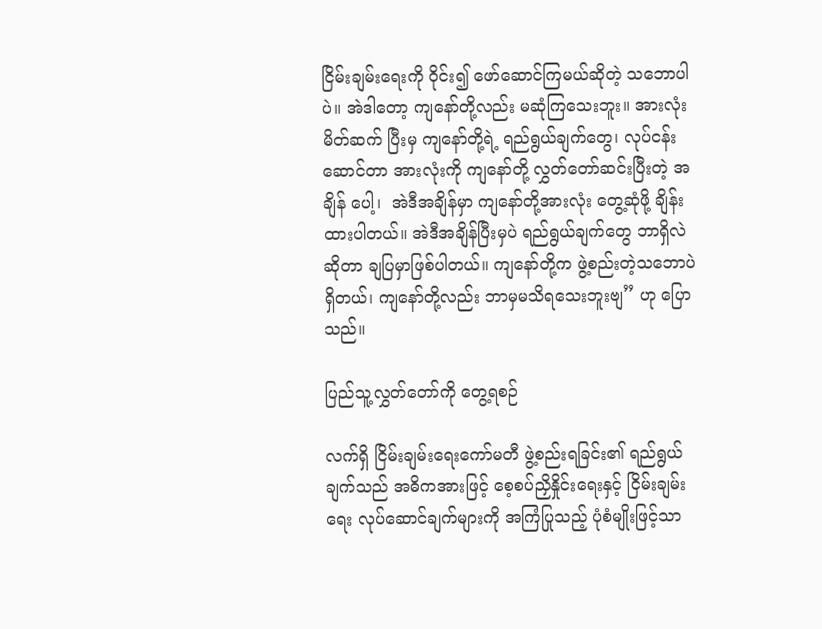ငြိမ်းချမ်းရေးကို ဝိုင်း၍ ဖော်ဆောင်ကြမယ်ဆိုတဲ့ သဘောပါပဲ။ အဲဒါတော့ ကျနော်တို့လည်း မဆုံကြသေးဘူး။ အားလုံး မိတ်ဆက် ပြီးမှ ကျနော်တို့ရဲ့ ရည်ရွယ်ချက်တွေ၊ လုပ်ငန်းဆောင်တာ အားလုံးကို ကျနော်တို့ လွှတ်တော်ဆင်းပြီးတဲ့ အချိန် ပေါ့၊  အဲဒီအချိန်မှာ ကျနော်တို့အားလုံး တွေ့ဆုံဖို့ ချိန်းထားပါတယ်။ အဲဒီအချိန်ပြီးမှပဲ ရည်ရွယ်ချက်တွေ ဘာရှိလဲ ဆိုတာ ချပြမှာဖြစ်ပါတယ်။ ကျနော်တို့က ဖွဲ့စည်းတဲ့သဘောပဲရှိတယ်၊ ကျနော်တို့လည်း ဘာမှမသိရသေးဘူးဗျ” ဟု ပြောသည်။

ပြည်သူ့လွှတ်တော်ကို တွေ့ရစဉ်

လက်ရှိ ငြိမ်းချမ်းရေးကော်မတီ ဖွဲ့စည်းရခြင်း၏ ရည်ရွယ်ချက်သည် အဓိကအားဖြင့် စေ့စပ်ညှိနှိုင်းရေးနှင့် ငြိမ်းချမ်း ရေး လုပ်ဆောင်ချက်များကို အကြံပြုသည့် ပုံစံမျိုးဖြင့်သာ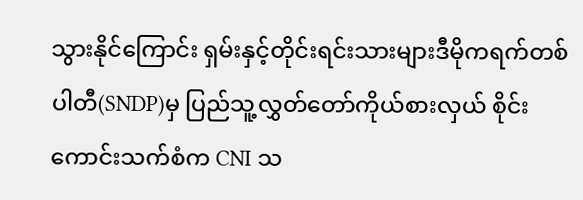သွားနိုင်ကြောင်း ရှမ်းနှင့်တိုင်းရင်းသားများဒီမိုကရက်တစ် ပါတီ(SNDP)မှ ပြည်သူ့လွှတ်တော်ကိုယ်စားလှယ် စိုင်းကောင်းသက်စံက CNI သ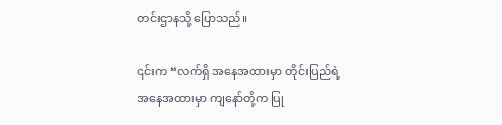တင်းဌာနသို့ ပြောသည်။

၎င်းက “လက်ရှိ အနေအထားမှာ တိုင်းပြည်ရဲ့ အနေအထားမှာ ကျနော်တို့က ပြု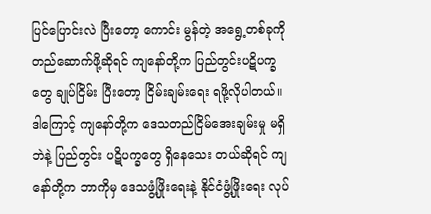ပြင်ပြောင်းလဲ ပြီးတော့ ကောင်း မွန်တဲ့ အရွေ့တစ်ခုကို တည်ဆောက်ဖို့ဆိုရင် ကျနော်တို့က ပြည်တွင်းပဋိပက္ခတွေ ချုပ်ငြိမ်း ပြီးတော့ ငြိမ်းချမ်းရေး ရဖို့လိုပါတယ်။ ဒါကြောင့် ကျနော်တို့က ဒေသတည်ငြိမ်အေးချမ်းမှု မရှိဘဲနဲ့ ပြည်တွင်း ပဋိပက္ခတွေ ရှိနေသေး တယ်ဆိုရင် ကျနော်တို့က ဘာကိုမှ ဒေသဖွံ့ဖြိုးရေးနဲ့ နိုင်ငံဖွံ့ဖြိုးရေး လုပ်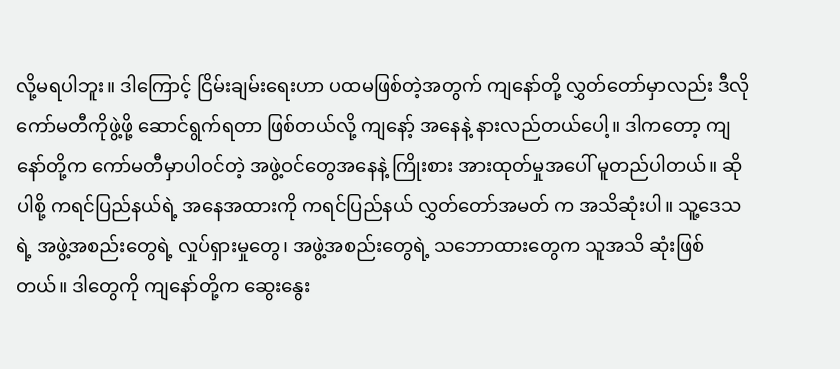လို့မရပါဘူး။ ဒါ‌ကြောင့် ငြိမ်းချမ်းရေးဟာ ပထမဖြစ်တဲ့အတွက် ကျနော်တို့ လွှတ်တော်မှာလည်း ဒီလို ကော်မတီကိုဖွဲ့ဖို့ ဆောင်ရွက်ရတာ ဖြစ်တယ်လို့ ကျနော့် အနေနဲ့ နားလည်တယ်ပေါ့။ ဒါကတော့ ကျနော်တို့က ကော်မတီမှာပါဝင်တဲ့ အဖွဲ့ဝင်တွေအနေနဲ့ ကြိုးစား အားထုတ်မှုအပေါ် မူတည်ပါတယ်။ ဆိုပါစို့ ကရင်ပြည်နယ်ရဲ့ အနေအထားကို ကရင်ပြည်နယ် လွှတ်တော်အမတ် က အသိဆုံးပါ။ သူ့ဒေသရဲ့ အဖွဲ့အစည်းတွေရဲ့ လှုပ်ရှားမှုတွေ၊ အဖွဲ့အစည်းတွေရဲ့ သဘောထားတွေက သူအသိ ဆုံးဖြစ်တယ်။ ဒါတွေကို ကျနော်တို့က ဆွေးနွေး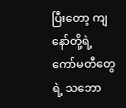ပြီးတော့ ကျနော်တို့ရဲ့ ကော်မတီတွေရဲ့ သဘော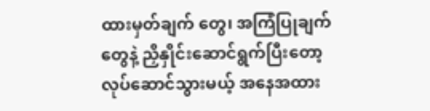ထားမှတ်ချက် တွေ၊ အကြံပြုချက်တွေနဲ့ ညှိနှိုင်းဆောင်ရွက်ပြီးတော့ လုပ်ဆောင်သွားမယ့် အနေအထား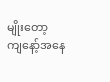မျိုးတော့ ကျနော့်အနေ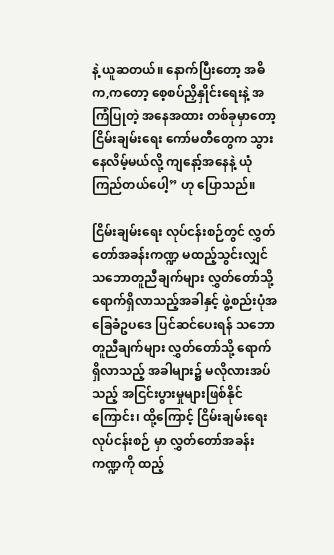နဲ့ ယူဆတယ်။ နောက်ပြီးတော့ အဓိက,ကတော့ စေ့စပ်ညှိနှိုင်းရေးနဲ့ အကြံပြုတဲ့ အနေအထား တစ်ခုမှာတော့ ငြိမ်းချမ်းရေး ကော်မတီတွေက သွားနေလိမ့်မယ်လို့ ကျနော့်အနေနဲ့ ယုံကြည်တယ်ပေါ့” ဟု ပြောသည်။

ငြိမ်းချမ်းရေး လုပ်ငန်းစဉ်တွင် လွှတ်တော်အခန်းကဏ္ဍ မထည့်သွင်းလျှင် သဘောတူညီချက်များ လွှတ်တော်သို့ ရောက်ရှိလာသည့်အခါနှင့် ဖွဲ့စည်းပုံအခြေခံဥပဒေ ပြင်ဆင်ပေးရန် သဘောတူညီချက်များ လွှတ်တော်သို့ ရောက် ရှိလာသည့် အခါများ၌ မလိုလားအပ်သည့် အငြင်းပွားမှုများဖြစ်နိုင်ကြောင်း၊ ထို့ကြောင့် ငြိမ်းချမ်းရေးလုပ်ငန်းစဉ် မှာ လွှတ်တော်အခန်းကဏ္ဍကို ထည့်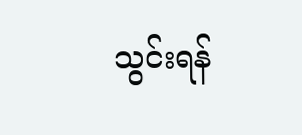သွင်းရန်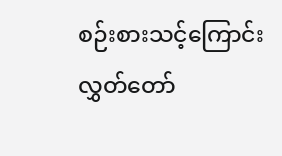စဉ်းစားသင့်ကြောင်း လွှတ်‌တော်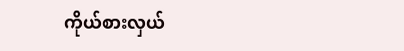ကိုယ်စားလှယ်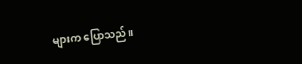များက ပြောသည်။